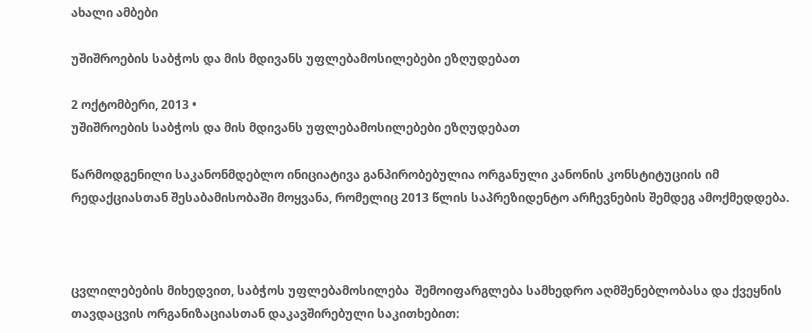ახალი ამბები

უშიშროების საბჭოს და მის მდივანს უფლებამოსილებები ეზღუდებათ

2 ოქტომბერი, 2013 •
უშიშროების საბჭოს და მის მდივანს უფლებამოსილებები ეზღუდებათ

წარმოდგენილი საკანონმდებლო ინიციატივა განპირობებულია ორგანული კანონის კონსტიტუციის იმ რედაქციასთან შესაბამისობაში მოყვანა, რომელიც 2013 წლის საპრეზიდენტო არჩევნების შემდეგ ამოქმედდება.



ცვლილებების მიხედვით, საბჭოს უფლებამოსილება  შემოიფარგლება სამხედრო აღმშენებლობასა და ქვეყნის თავდაცვის ორგანიზაციასთან დაკავშირებული საკითხებით: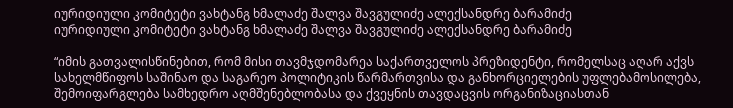იურიდიული კომიტეტი ვახტანგ ხმალაძე შალვა შავგულიძე ალექსანდრე ბარამიძე
იურიდიული კომიტეტი ვახტანგ ხმალაძე შალვა შავგულიძე ალექსანდრე ბარამიძე

“იმის გათვალისწინებით, რომ მისი თავმჯდომარეა საქართველოს პრეზიდენტი, რომელსაც აღარ აქვს სახელმწიფოს საშინაო და საგარეო პოლიტიკის წარმართვისა და განხორციელების უფლებამოსილება, შემოიფარგლება სამხედრო აღმშენებლობასა და ქვეყნის თავდაცვის ორგანიზაციასთან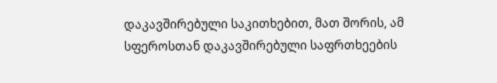დაკავშირებული საკითხებით, მათ შორის, ამ სფეროსთან დაკავშირებული საფრთხეების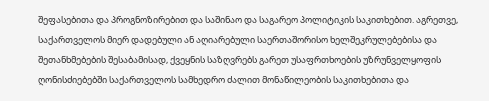შეფასებითა და პროგნოზირებით და საშინაო და საგარეო პოლიტიკის საკითხებით. აგრეთვე, საქართველოს მიერ დადებული ან აღიარებული საერთაშორისო ხელშეკრულებებისა და შეთანხმებების შესაბამისად, ქვეყნის საზღვრებს გარეთ უსაფრთხოების უზრუნველყოფის ღონისძიებებში საქართველოს სამხედრო ძალით მონაწილეობის საკითხებითა და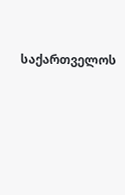საქართველოს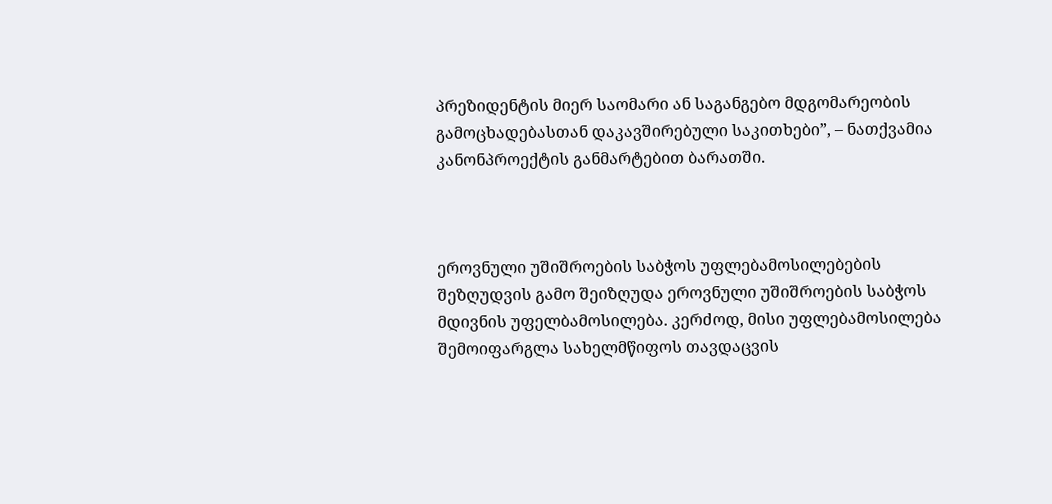პრეზიდენტის მიერ საომარი ან საგანგებო მდგომარეობის გამოცხადებასთან დაკავშირებული საკითხები”, – ნათქვამია კანონპროექტის განმარტებით ბარათში.



ეროვნული უშიშროების საბჭოს უფლებამოსილებების შეზღუდვის გამო შეიზღუდა ეროვნული უშიშროების საბჭოს მდივნის უფელბამოსილება. კერძოდ, მისი უფლებამოსილება შემოიფარგლა სახელმწიფოს თავდაცვის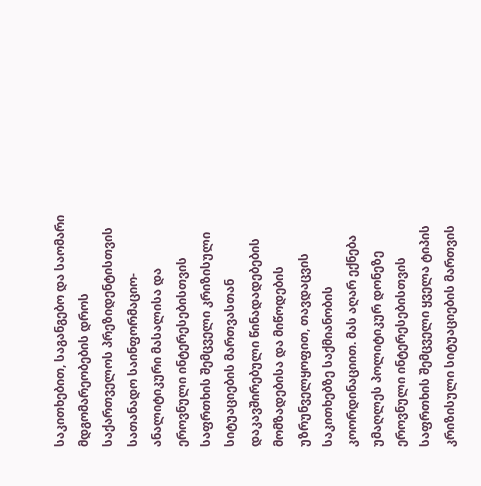საკითხებით, საგანგებო და საომარი მდგომარეობების დროს საქართველოს პრეზიდენტისთვის სათანადო საინფორმაციო-ანალიტიკური მასალისა და ეროვნული ინტერესებისთვის საფრთხის შემცველი კრიზისული სიტუაციების მართვასთან დაკავშირებული წინადადებების მომზადებისა და მიწოდების უზრუნველყოფით, თავდაცვის საკითხებზე საქმიანობის კოორდინაციით. მას აღარ ექნება უმაღლეს პოლიტიკურ დონეზე ეროვნული ინტერესებისთვის საფრთხის შემცველი ყველა ტიპის კრიზისული სიტუაციების მართვის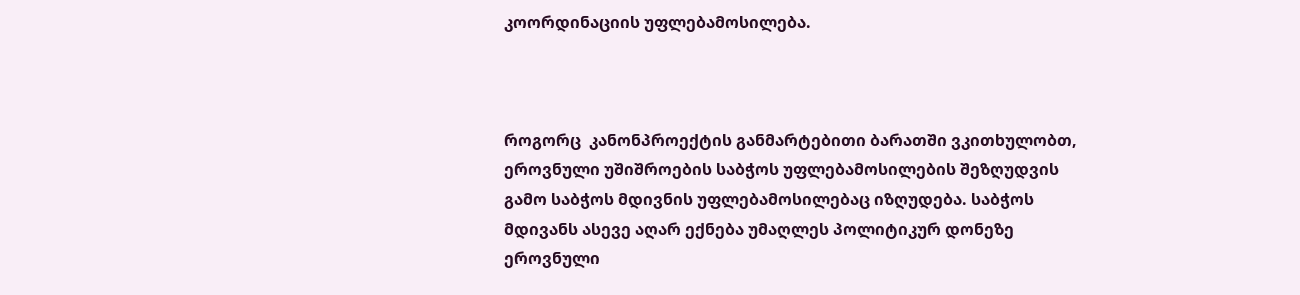კოორდინაციის უფლებამოსილება.



როგორც  კანონპროექტის განმარტებითი ბარათში ვკითხულობთ, ეროვნული უშიშროების საბჭოს უფლებამოსილების შეზღუდვის გამო საბჭოს მდივნის უფლებამოსილებაც იზღუდება. საბჭოს მდივანს ასევე აღარ ექნება უმაღლეს პოლიტიკურ დონეზე ეროვნული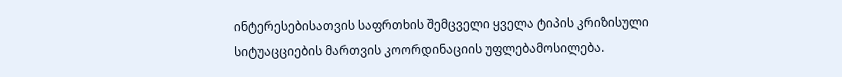ინტერესებისათვის საფრთხის შემცველი ყველა ტიპის კრიზისული სიტუაცციების მართვის კოორდინაციის უფლებამოსილება.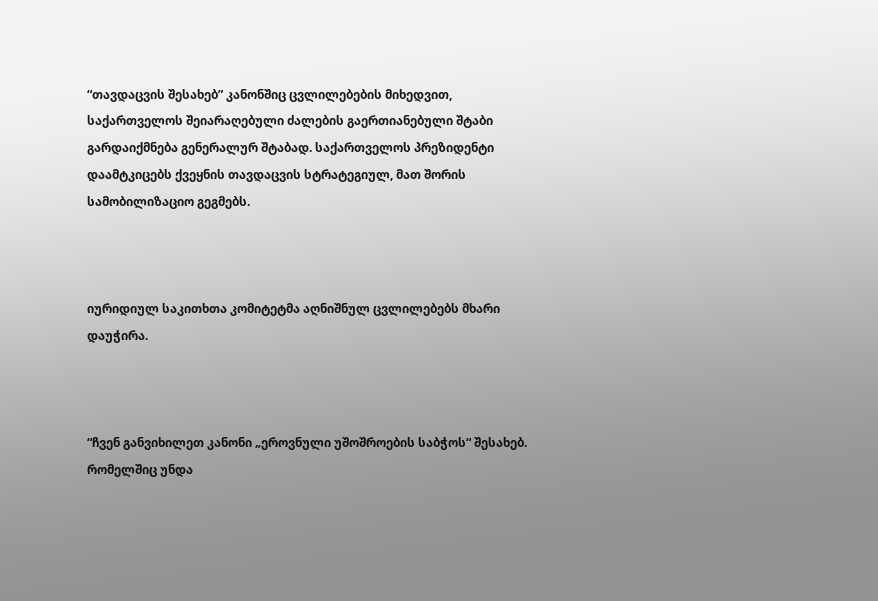“თავდაცვის შესახებ” კანონშიც ცვლილებების მიხედვით,  საქართველოს შეიარაღებული ძალების გაერთიანებული შტაბი გარდაიქმნება გენერალურ შტაბად. საქართველოს პრეზიდენტი დაამტკიცებს ქვეყნის თავდაცვის სტრატეგიულ, მათ შორის სამობილიზაციო გეგმებს.



იურიდიულ საკითხთა კომიტეტმა აღნიშნულ ცვლილებებს მხარი დაუჭირა.



“ჩვენ განვიხილეთ კანონი „ეროვნული უშოშროების საბჭოს“ შესახებ. რომელშიც უნდა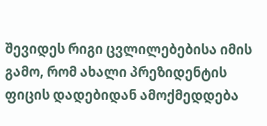შევიდეს რიგი ცვლილებებისა იმის გამო, რომ ახალი პრეზიდენტის ფიცის დადებიდან ამოქმედდება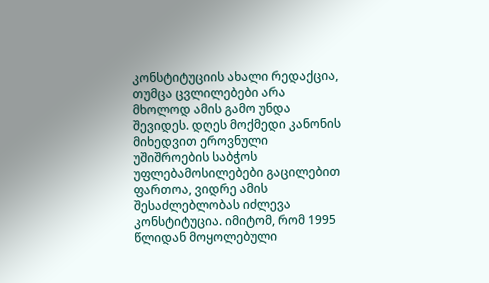კონსტიტუციის ახალი რედაქცია, თუმცა ცვლილებები არა მხოლოდ ამის გამო უნდა შევიდეს. დღეს მოქმედი კანონის მიხედვით ეროვნული უშიშროების საბჭოს უფლებამოსილებები გაცილებით ფართოა, ვიდრე ამის შესაძლებლობას იძლევა კონსტიტუცია. იმიტომ, რომ 1995 წლიდან მოყოლებული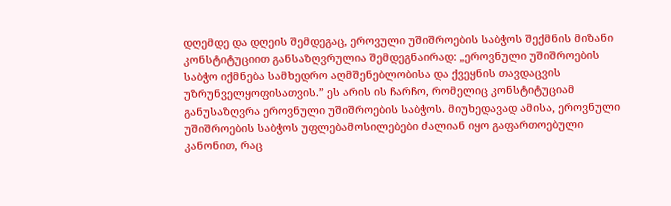დღემდე და დღეის შემდეგაც, ეროვული უშიშროების საბჭოს შექმნის მიზანი  კონსტიტუციით განსაზღვრულია შემდეგნაირად: „ეროვნული უშიშროების საბჭო იქმნება სამხედრო აღმშენებლობისა და ქვეყნის თავდაცვის უზრუნველყოფისათვის.” ეს არის ის ჩარჩო, რომელიც კონსტიტუციამ განუსაზღვრა ეროვნული უშიშროების საბჭოს. მიუხედავად ამისა, ეროვნული უშიშროების საბჭოს უფლებამოსილებები ძალიან იყო გაფართოებული კანონით, რაც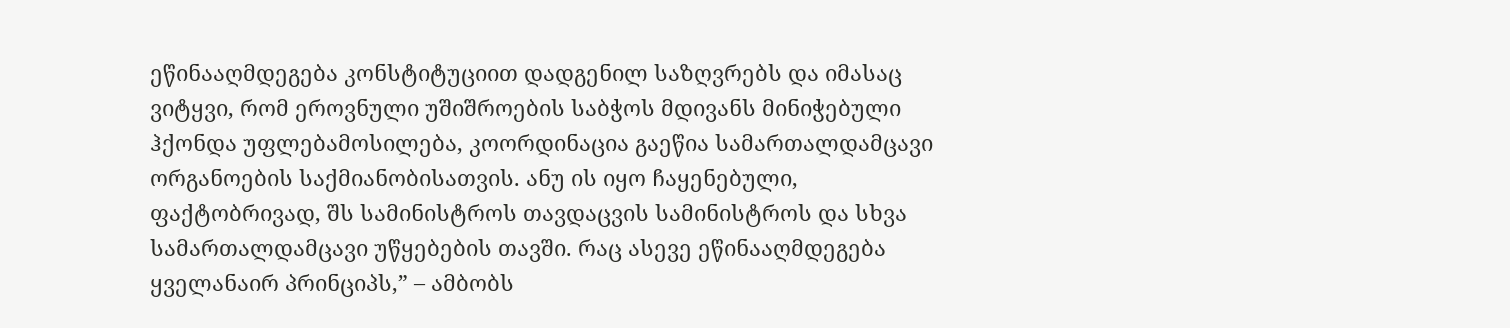ეწინააღმდეგება კონსტიტუციით დადგენილ საზღვრებს და იმასაც ვიტყვი, რომ ეროვნული უშიშროების საბჭოს მდივანს მინიჭებული ჰქონდა უფლებამოსილება, კოორდინაცია გაეწია სამართალდამცავი ორგანოების საქმიანობისათვის. ანუ ის იყო ჩაყენებული, ფაქტობრივად, შს სამინისტროს თავდაცვის სამინისტროს და სხვა სამართალდამცავი უწყებების თავში. რაც ასევე ეწინააღმდეგება ყველანაირ პრინციპს,” – ამბობს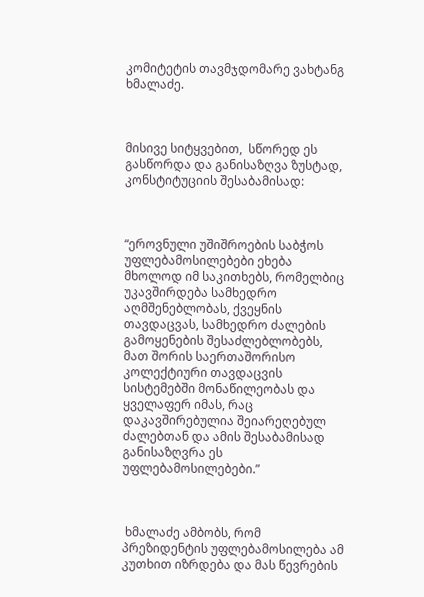კომიტეტის თავმჯდომარე ვახტანგ ხმალაძე.



მისივე სიტყვებით,  სწორედ ეს გასწორდა და განისაზღვა ზუსტად, კონსტიტუციის შესაბამისად:



“ეროვნული უშიშროების საბჭოს  უფლებამოსილებები ეხება მხოლოდ იმ საკითხებს, რომელბიც უკავშირდება სამხედრო აღმშენებლობას, ქვეყნის თავდაცვას, სამხედრო ძალების გამოყენების შესაძლებლობებს, მათ შორის საერთაშორისო კოლექტიური თავდაცვის სისტემებში მონაწილეობას და ყველაფერ იმას, რაც დაკავშირებულია შეიარეღებულ ძალებთან და ამის შესაბამისად განისაზღვრა ეს უფლებამოსილებები.”



 ხმალაძე ამბობს, რომ პრეზიდენტის უფლებამოსილება ამ კუთხით იზრდება და მას წევრების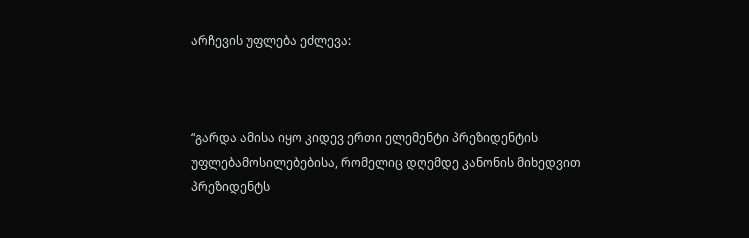არჩევის უფლება ეძლევა:



“გარდა ამისა იყო კიდევ ერთი ელემენტი პრეზიდენტის უფლებამოსილებებისა, რომელიც დღემდე კანონის მიხედვით პრეზიდენტს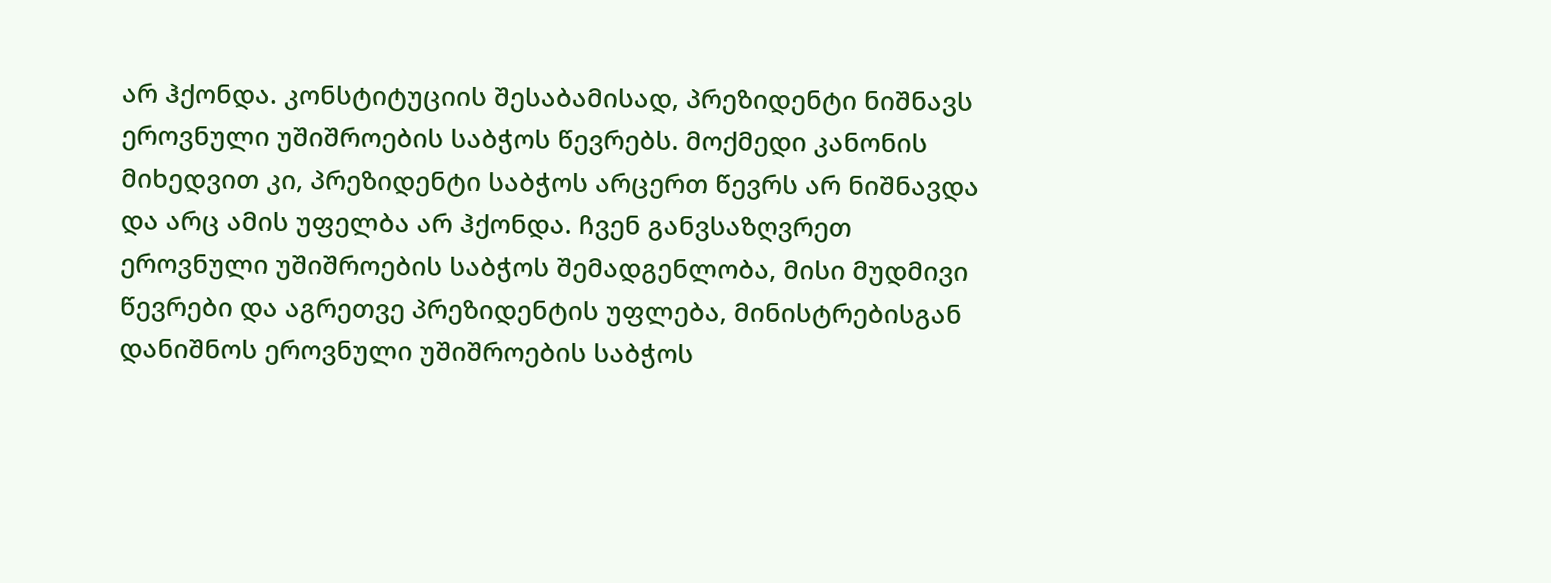არ ჰქონდა. კონსტიტუციის შესაბამისად, პრეზიდენტი ნიშნავს ეროვნული უშიშროების საბჭოს წევრებს. მოქმედი კანონის მიხედვით კი, პრეზიდენტი საბჭოს არცერთ წევრს არ ნიშნავდა და არც ამის უფელბა არ ჰქონდა. ჩვენ განვსაზღვრეთ ეროვნული უშიშროების საბჭოს შემადგენლობა, მისი მუდმივი წევრები და აგრეთვე პრეზიდენტის უფლება, მინისტრებისგან დანიშნოს ეროვნული უშიშროების საბჭოს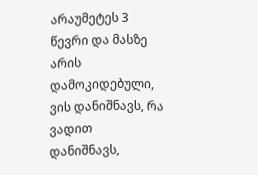არაუმეტეს 3 წევრი და მასზე არის დამოკიდებული, ვის დანიშნავს, რა ვადით დანიშნავს,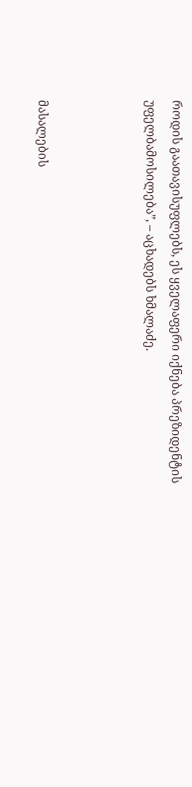როდის გაათავისუფლებს, ეს ყველაფერი იქნება პრეზიდენტის უფელბამოსილება”, – აცხადებს ხმალაძე.



მასალების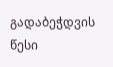გადაბეჭდვის წესი